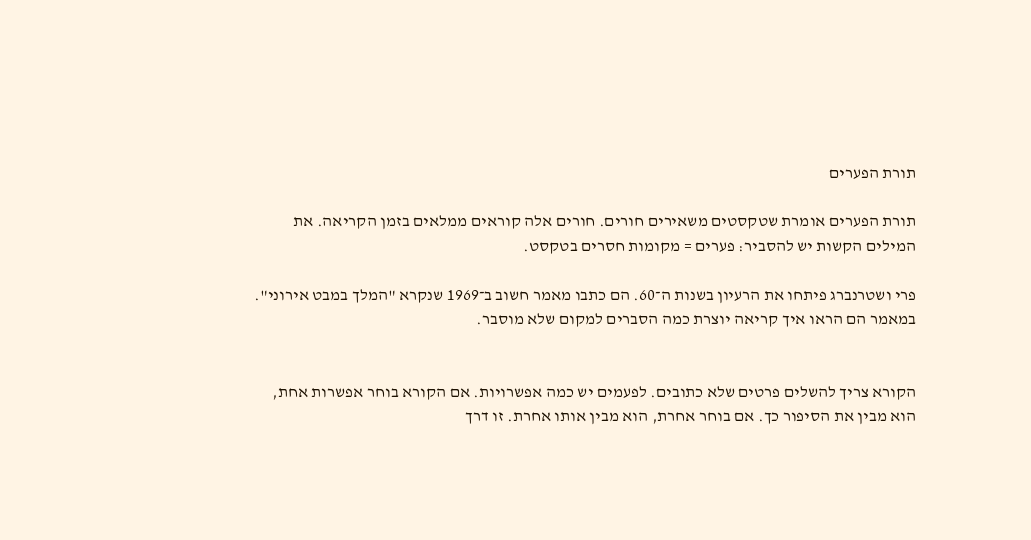תורת הפערים

תורת הפערים אומרת שטקסטים משאירים חורים. חורים אלה קוראים ממלאים בזמן הקריאה. את המילים הקשות יש להסביר: פערים = מקומות חסרים בטקסט.

פרי ושטרנברג פיתחו את הרעיון בשנות ה־60. הם כתבו מאמר חשוב ב־1969 שנקרא "המלך במבט אירוני". במאמר הם הראו איך קריאה יוצרת כמה הסברים למקום שלא מוסבר.


הקורא צריך להשלים פרטים שלא כתובים. לפעמים יש כמה אפשרויות. אם הקורא בוחר אפשרות אחת, הוא מבין את הסיפור כך. אם בוחר אחרת, הוא מבין אותו אחרת. זו דרך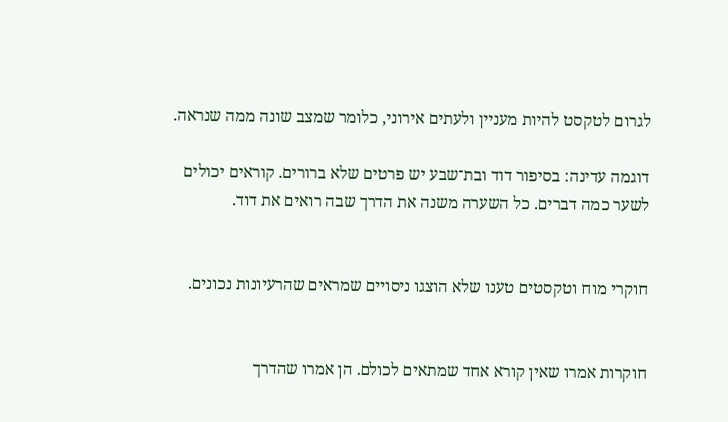לגרום לטקסט להיות מעניין ולעתים אירוני, כלומר שמצב שונה ממה שנראה.

דוגמה עדינה: בסיפור דוד ובת־שבע יש פרטים שלא ברורים. קוראים יכולים לשער כמה דברים. כל השערה משנה את הדרך שבה רואים את דוד.


חוקרי מוח וטקסטים טענו שלא הוצגו ניסויים שמראים שהרעיונות נכונים.


חוקרות אמרו שאין קורא אחד שמתאים לכולם. הן אמרו שהדרך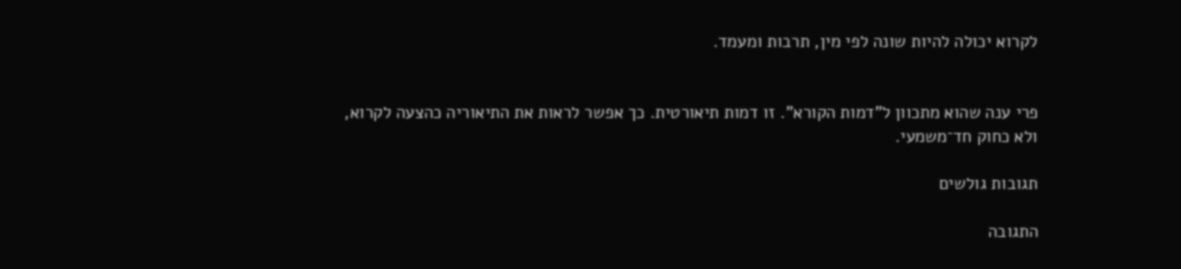לקרוא יכולה להיות שונה לפי מין, תרבות ומעמד.


פרי ענה שהוא מתכוון ל"דמות הקורא". זו דמות תיאורטית. כך אפשר לראות את התיאוריה כהצעה לקרוא, ולא כחוק חד־משמעי.

תגובות גולשים

התגובה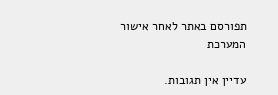תפורסם באתר לאחר אישור המערכת

עדיין אין תגובות.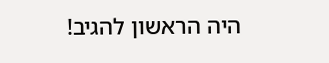היה הראשון להגיב!